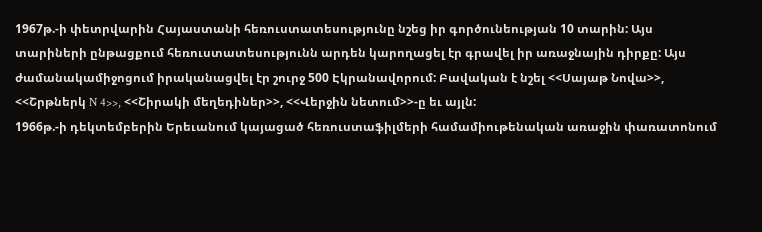1967թ.-ի փետրվարին Հայաստանի հեռուստատեսությունը նշեց իր գործունեության 10 տարին: Այս տարիների ընթացքում հեռուստատեսությունն արդեն կարողացել էր գրավել իր առաջնային դիրքը: Այս ժամանակամիջոցում իրականացվել էր շուրջ 500 Էկրանավորում: Բավական է նշել <<Սայաթ Նովա>>, <<Շրթներկ N 4>>, <<Շիրակի մեղեդիներ>>, <<Վերջին նետում>>-ը եւ այլն:
1966թ.-ի դեկտեմբերին Երեւանում կայացած հեռուստաֆիլմերի համամիութենական առաջին փառատոնում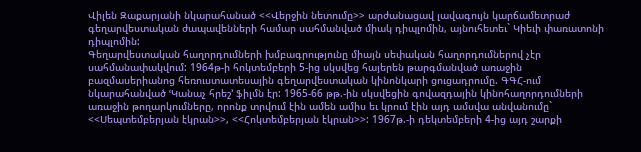Վիլեն Զաքարյանի նկարահանած <<Վերջին նետումը>> արժանացավ լավագույն կարճամետրաժ գեղարվեստական ժապավենների համար սահմանված միակ դիպլոմին, այնուհետեւ` Կիեւի փառատոնի դիպլոմին:
Գեղարվեստական հաղորդումների խմբագրությունը միայն սեփական հաղորդումներով չէր սահմանափակվում: 1964թ-ի հոկտեմբերի 5-ից սկսվեց հայերեն թարգմանված առաջին բազմասերիանոց հեռուստատեսային գեղարվեստական կինոնկարի ցուցադրումը. ԳԳՀ-ում նկարահանված ՙԿանաչ հրեշ՚ ֆիլմն էր: 1965-66 թթ.-ին սկսվեցին գովազդային կինոհաղորդումների առաջին թողարկումները, որոնք տրվում էին ամեն ամիս եւ կրում էին այդ ամսվա անվանումը` <<Սեպտեմբերյան էկրան>>, <<Հոկտեմբերյան էկրան>>: 1967թ.-ի դեկտեմբերի 4-ից այդ շարքի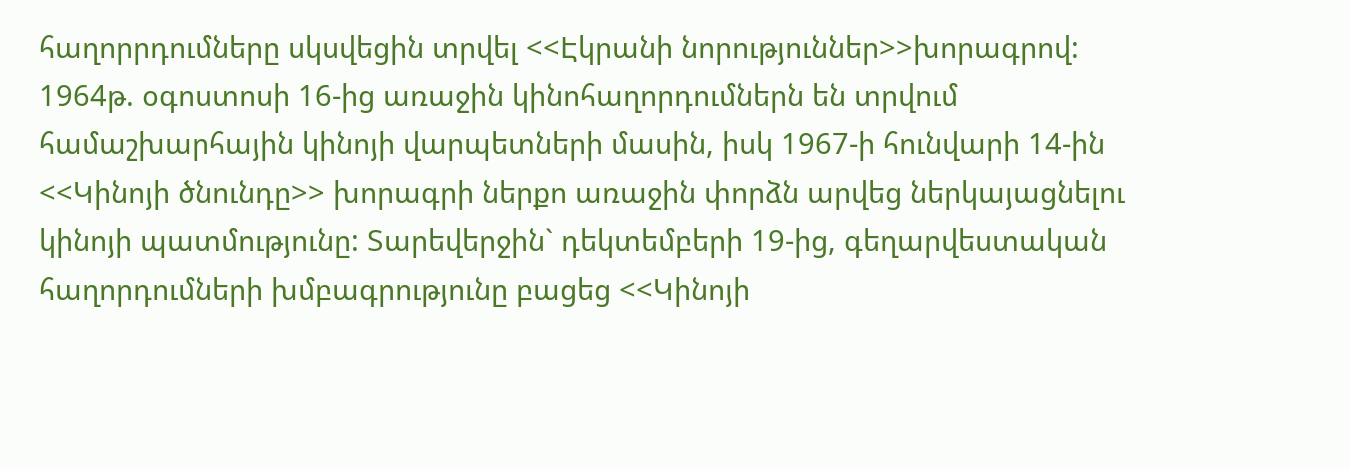հաղորրդումները սկսվեցին տրվել <<Էկրանի նորություններ>>խորագրով:
1964թ. օգոստոսի 16-ից առաջին կինոհաղորդումներն են տրվում համաշխարհային կինոյի վարպետների մասին, իսկ 1967-ի հունվարի 14-ին <<Կինոյի ծնունդը>> խորագրի ներքո առաջին փորձն արվեց ներկայացնելու կինոյի պատմությունը: Տարեվերջին` դեկտեմբերի 19-ից, գեղարվեստական հաղորդումների խմբագրությունը բացեց <<Կինոյի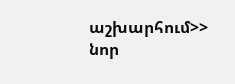աշխարհում>> նոր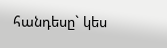հանդեսը` կես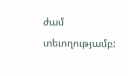ժամ տեւողությամբ: